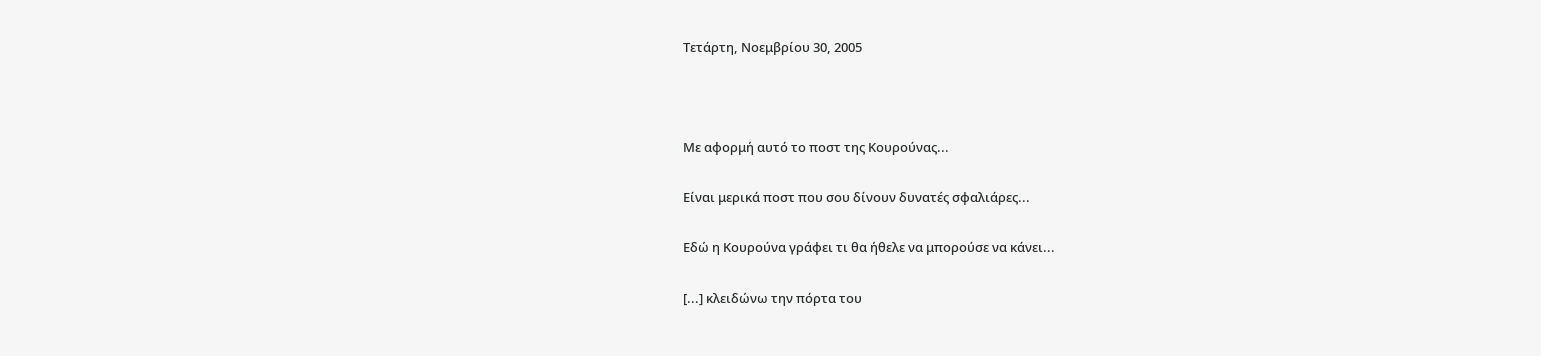Τετάρτη, Νοεμβρίου 30, 2005



Με αφορμή αυτό το ποστ της Κουρούνας...

Είναι μερικά ποστ που σου δίνουν δυνατές σφαλιάρες...

Εδώ η Κουρούνα γράφει τι θα ήθελε να μπορούσε να κάνει...

[...] κλειδώνω την πόρτα του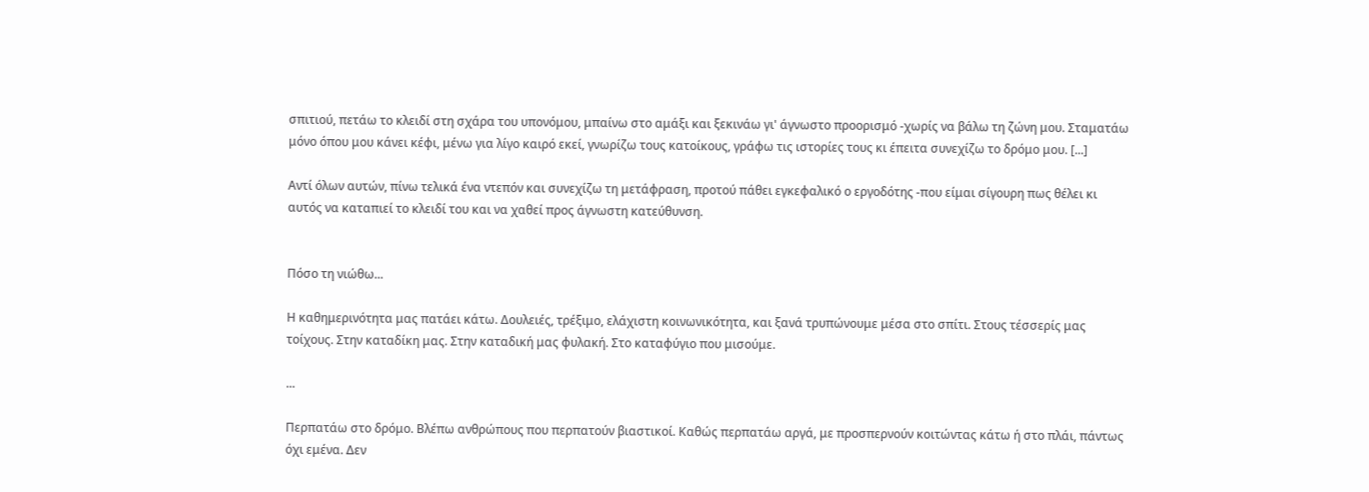σπιτιού, πετάω το κλειδί στη σχάρα του υπονόμου, μπαίνω στο αμάξι και ξεκινάω γι' άγνωστο προορισμό -χωρίς να βάλω τη ζώνη μου. Σταματάω μόνο όπου μου κάνει κέφι, μένω για λίγο καιρό εκεί, γνωρίζω τους κατοίκους, γράφω τις ιστορίες τους κι έπειτα συνεχίζω το δρόμο μου. [...]

Αντί όλων αυτών, πίνω τελικά ένα ντεπόν και συνεχίζω τη μετάφραση, προτού πάθει εγκεφαλικό ο εργοδότης -που είμαι σίγουρη πως θέλει κι αυτός να καταπιεί το κλειδί του και να χαθεί προς άγνωστη κατεύθυνση.


Πόσο τη νιώθω...

Η καθημερινότητα μας πατάει κάτω. Δουλειές, τρέξιμο, ελάχιστη κοινωνικότητα, και ξανά τρυπώνουμε μέσα στο σπίτι. Στους τέσσερίς μας τοίχους. Στην καταδίκη μας. Στην καταδική μας φυλακή. Στο καταφύγιο που μισούμε.

...

Περπατάω στο δρόμο. Βλέπω ανθρώπους που περπατούν βιαστικοί. Καθώς περπατάω αργά, με προσπερνούν κοιτώντας κάτω ή στο πλάι, πάντως όχι εμένα. Δεν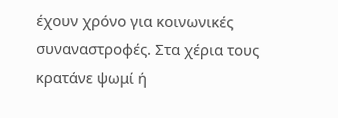έχουν χρόνο για κοινωνικές συναναστροφές. Στα χέρια τους κρατάνε ψωμί ή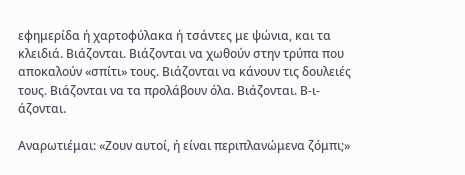εφημερίδα ή χαρτοφύλακα ή τσάντες με ψώνια, και τα κλειδιά. Βιάζονται. Βιάζονται να χωθούν στην τρύπα που αποκαλούν «σπίτι» τους. Βιάζονται να κάνουν τις δουλειές τους. Βιάζονται να τα προλάβουν όλα. Βιάζονται. Β-ι-άζονται.

Αναρωτιέμαι: «Ζουν αυτοί, ή είναι περιπλανώμενα ζόμπι;»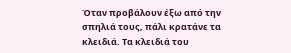Όταν προβάλουν έξω από την σπηλιά τους, πάλι κρατάνε τα κλειδιά. Τα κλειδιά του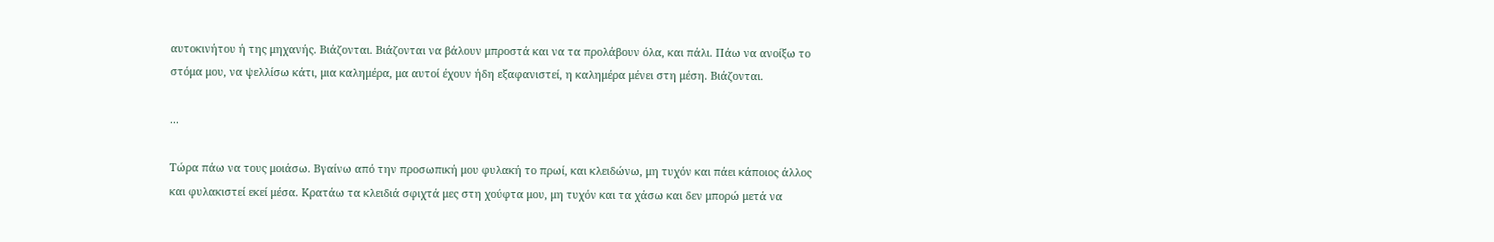αυτοκινήτου ή της μηχανής. Βιάζονται. Βιάζονται να βάλουν μπροστά και να τα προλάβουν όλα, και πάλι. Πάω να ανοίξω το στόμα μου, να ψελλίσω κάτι, μια καλημέρα, μα αυτοί έχουν ήδη εξαφανιστεί, η καλημέρα μένει στη μέση. Βιάζονται.

...

Τώρα πάω να τους μοιάσω. Βγαίνω από την προσωπική μου φυλακή το πρωί, και κλειδώνω, μη τυχόν και πάει κάποιος άλλος και φυλακιστεί εκεί μέσα. Κρατάω τα κλειδιά σφιχτά μες στη χούφτα μου, μη τυχόν και τα χάσω και δεν μπορώ μετά να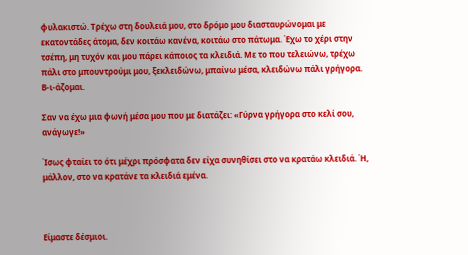φυλακιστώ. Τρέχω στη δουλειά μου, στο δρόμο μου διασταυρώνομαι με εκατοντάδες άτομα, δεν κοιτάω κανένα, κοιτάω στο πάτωμα. Έχω το χέρι στην τσέπη, μη τυχόν και μου πάρει κάποιος τα κλειδιά. Με το που τελειώνω, τρέχω πάλι στο μπουντρούμι μου, ξεκλειδώνω, μπαίνω μέσα, κλειδώνω πάλι γρήγορα. Β-ι-άζομαι.

Σαν να έχω μια φωνή μέσα μου που με διατάζει: «Γύρνα γρήγορα στο κελί σου, ανάγωγε!»

Ίσως φταίει το ότι μέχρι πρόσφατα δεν είχα συνηθίσει στο να κρατάω κλειδιά. Ή, μάλλον, στο να κρατάνε τα κλειδιά εμένα.



Είμαστε δέσμιοι.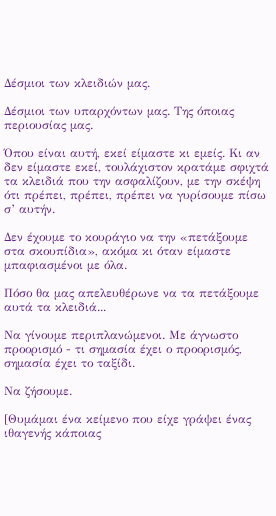Δέσμιοι των κλειδιών μας.

Δέσμιοι των υπαρχόντων μας. Της όποιας περιουσίας μας.

Όπου είναι αυτή, εκεί είμαστε κι εμείς. Κι αν δεν είμαστε εκεί, τουλάχιστον κρατάμε σφιχτά τα κλειδιά που την ασφαλίζουν, με την σκέψη ότι πρέπει, πρέπει, πρέπει να γυρίσουμε πίσω σ’ αυτήν.

Δεν έχουμε το κουράγιο να την «πετάξουμε στα σκουπίδια», ακόμα κι όταν είμαστε μπαφιασμένοι με όλα.

Πόσο θα μας απελευθέρωνε να τα πετάξουμε αυτά τα κλειδιά...

Να γίνουμε περιπλανώμενοι. Με άγνωστο προορισμό - τι σημασία έχει ο προορισμός, σημασία έχει το ταξίδι.

Να ζήσουμε.

[Θυμάμαι ένα κείμενο που είχε γράψει ένας ιθαγενής κάποιας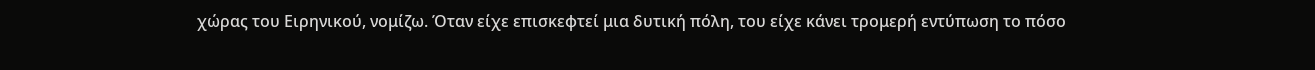χώρας του Ειρηνικού, νομίζω. Όταν είχε επισκεφτεί μια δυτική πόλη, του είχε κάνει τρομερή εντύπωση το πόσο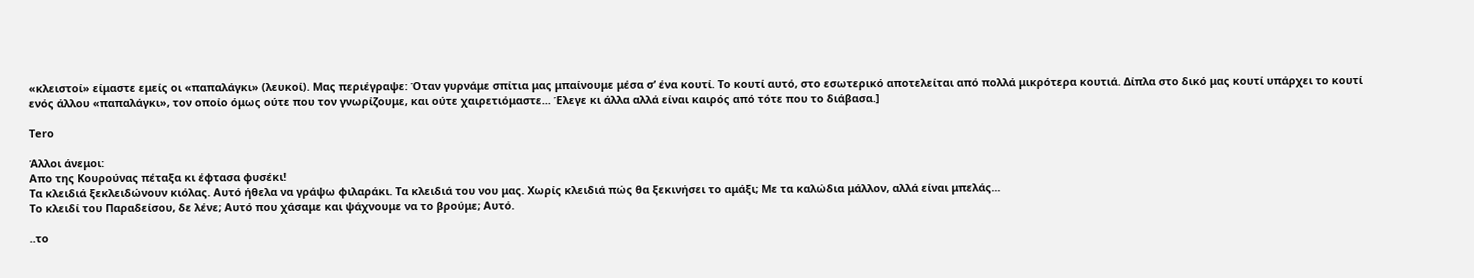«κλειστοί» είμαστε εμείς οι «παπαλάγκι» (λευκοί). Μας περιέγραψε: Όταν γυρνάμε σπίτια μας μπαίνουμε μέσα σ’ ένα κουτί. Το κουτί αυτό, στο εσωτερικό αποτελείται από πολλά μικρότερα κουτιά. Δίπλα στο δικό μας κουτί υπάρχει το κουτί ενός άλλου «παπαλάγκι», τον οποίο όμως ούτε που τον γνωρίζουμε, και ούτε χαιρετιόμαστε... Έλεγε κι άλλα αλλά είναι καιρός από τότε που το διάβασα.]

Tero

Άλλοι άνεμοι:
Απο της Κουρούνας πέταξα κι έφτασα φυσέκι!
Τα κλειδιά ξεκλειδώνουν κιόλας. Αυτό ήθελα να γράψω φιλαράκι. Τα κλειδιά του νου μας. Χωρίς κλειδιά πώς θα ξεκινήσει το αμάξι; Με τα καλώδια μάλλον, αλλά είναι μπελάς...
Το κλειδί του Παραδείσου, δε λένε; Αυτό που χάσαμε και ψάχνουμε να το βρούμε; Αυτό.

..το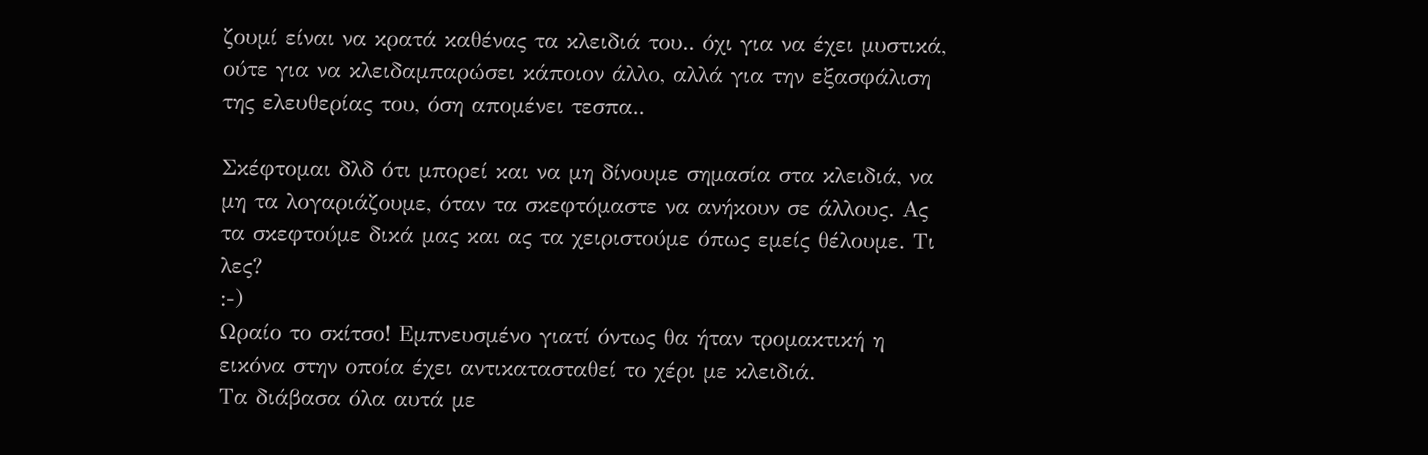ζουμί είναι να κρατά καθένας τα κλειδιά του.. όχι για να έχει μυστικά, ούτε για να κλειδαμπαρώσει κάποιον άλλο, αλλά για την εξασφάλιση της ελευθερίας του, όση απομένει τεσπα..

Σκέφτομαι δλδ ότι μπορεί και να μη δίνουμε σημασία στα κλειδιά, να μη τα λογαριάζουμε, όταν τα σκεφτόμαστε να ανήκουν σε άλλους. Ας τα σκεφτούμε δικά μας και ας τα χειριστούμε όπως εμείς θέλουμε. Τι λες?
:-)
Ωραίο το σκίτσο! Εμπνευσμένο γιατί όντως θα ήταν τρομακτική η εικόνα στην οποία έχει αντικατασταθεί το χέρι με κλειδιά.
Τα διάβασα όλα αυτά με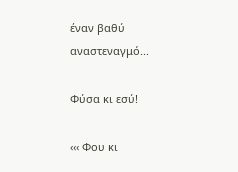έναν βαθύ αναστεναγμό...

Φύσα κι εσύ!

‹‹‹ Φου κι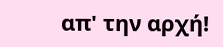απ' την αρχή!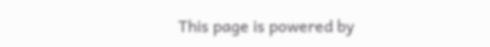This page is powered by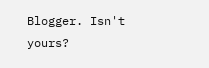Blogger. Isn't yours?